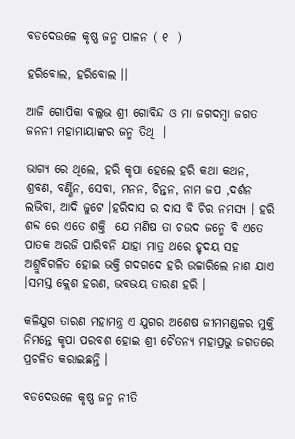ବଡଦେଉଳେ କୃଷ୍ଣ ଜନ୍ମ ପାଳନ ( ୧  )

ହରିବୋଲ, ହରିବୋଲ ।।

ଆଜି ଗୋପିକା ବଲ୍ଲଭ ଶ୍ରୀ ଗୋବିନ୍ଦ ଓ ମା ଜଗଦମ୍ବା ଜଗତ ଜନନୀ ମହାମାୟାଙ୍କର ଜନ୍ମ ତିଥି  ।

ଭାଗ୍ୟ ରେ ଥିଲେ, ହରି କୃପା ହେଲେ ହରି କଥା କଥନ, ଶ୍ରବଣ, ବର୍ଣ୍ଣିନ, ସେବା, ମନନ, ଚିନ୍ତନ, ନାମ ଜପ ,ଦର୍ଶନ ଲଭିବା, ଆଦି ଜୁଟେ ।ହରିଦାସ ର ଦାସ ବି ଚିର ନମସ୍ଯ । ହରି ଶବ୍ଦ ରେ ଏତେ ଶକ୍ତି  ଯେ ମଣିଷ ତା ଚଉଦ ଜନ୍ମେ ବି ଏତେ ପାତକ ଅରଜି ପାରିବନି ଯାହା ମାତ୍ର ଥରେ ହୃଦୟ ସହ ଅଶ୍ରୁବିଗଳିତ ହୋଇ ଭକ୍ତି ଗଦଗଦେ ହରି ଉଚ୍ଚାରିଲେ ନାଶ ଯାଏ ।ସମସ୍ତ କ୍ଲେଶ ହରଣ, ଭବଭୟ ତାରଣ ହରି ।

କଳିଯୁଗ ତାରଣ ମହାମନ୍ତ୍ର ଏ ଯୁଗର ଅଶେଷ ଜୀମମଣ୍ଡଳର ମୁକ୍ତି ନିମନ୍ତେ କୃପା ପରବଶ ହୋଇ ଶ୍ରୀ ଚୈତନ୍ଯ ମହାପ୍ରଭୁ ଜଗତରେ ପ୍ରଚଳିତ କରାଇଛନ୍ତି ।

ବଡଦେଉଳେ କୃଷ୍ଣ ଜନ୍ମ ନୀତି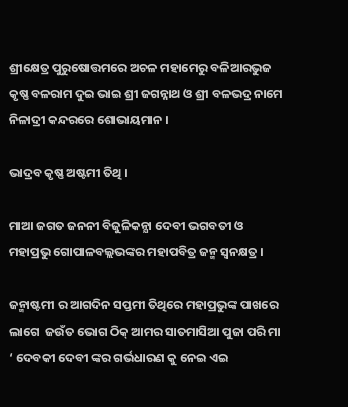ଶ୍ରୀକ୍ଷେତ୍ର ପୁରୁଷୋତ୍ତମରେ ଅଚଳ ମହାମେରୁ ବଳିଆରଭୁଜ କୃଷ୍ଣ ବଳରାମ ଦୁଇ ଭାଇ ଶ୍ରୀ ଜଗନ୍ନାଥ ଓ ଶ୍ରୀ ବଳଭଦ୍ର ନାମେ ନିଳାଦ୍ରୀ କନ୍ଦରରେ ଶୋଭାୟମାନ ।

ଭାଦ୍ରବ କୃଷ୍ଣ ଅଷ୍ଟମୀ ତିଥି ।

ମାଆ ଜଗତ ଜନନୀ ବିଜୁଳିକନ୍ଯା ଦେବୀ ଭଗବତୀ ଓ ମହାପ୍ରଭୁ ଗୋପାଳବଲ୍ଲଭଙ୍କର ମହାପବିତ୍ର ଜନ୍ମ ସ୍ବନକ୍ଷତ୍ର ।

ଜନ୍ମାଷ୍ଟମୀ ର ଆଗଦିନ ସପ୍ତମୀ ତିଥିରେ ମହାପ୍ରଭୁଙ୍କ ପାଖରେ ଲାଗେ  ଜଉଁତ ଭୋଗ ଠିକ୍ ଆମର ସାତମାସିଆ ପୁଜା ପରି ମା ‘ ଦେବକୀ ଦେବୀ ଙ୍କର ଗର୍ଭଧାରଣ କୁ ନେଇ ଏଇ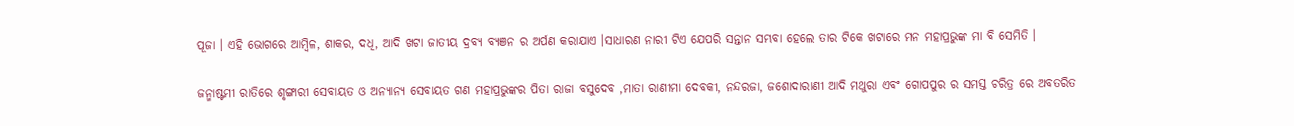ପୂଜା । ଏହି ଭୋଗରେ ଆମ୍ବିଳ, ଶାକର, ଦଧି, ଆଦି ଖଟା ଜାତୀୟ ଦ୍ରବ୍ୟ ବ୍ଯଞନ ର ଅର୍ପଣ କରାଯାଏ ।ସାଧାରଣ ନାରୀ ଟିଏ ଯେପରି ସନ୍ତାନ ସମ୍ଭବା ହେଲେ ତାର ଟିକେ ଖଟାରେ ମନ ମହାପ୍ରଭୁଙ୍କ ମା ବି ସେମିତି ।

ଜନ୍ମାଷ୍ଟମୀ ରାତିରେ ଶୃଙ୍ଗାରୀ ସେବାୟତ ଓ ଅନ୍ୟାନ୍ୟ ସେବାୟତ ଗଣ ମହାପ୍ରଭୁଙ୍କର ପିତା ରାଜା ବସୁଦେବ ,ମାତା ରାଣୀମା ଦେବକୀ, ନନ୍ଦରଜା, ଜଶୋଦାରାଣୀ ଆଦି ମଥୁରା ଏବଂ ଗୋପପୁର ର ସମସ୍ତ ଚରିତ୍ର ରେ ଅବତରିତ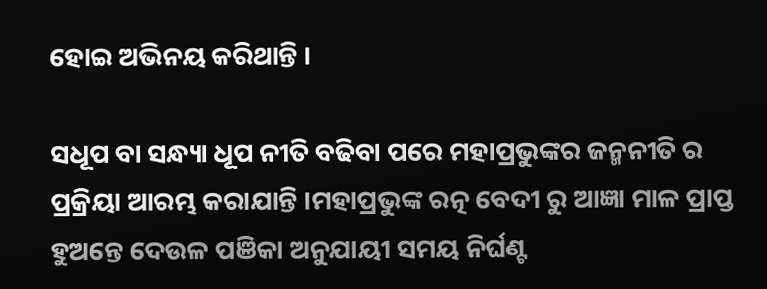ହୋଇ ଅଭିନୟ କରିଥାନ୍ତି ।

ସଧୂପ ବା ସନ୍ଧ୍ୟା ଧୂପ ନୀତି ବଢିବା ପରେ ମହାପ୍ରଭୁଙ୍କର ଜନ୍ମନୀତି ର ପ୍ରକ୍ରିୟା ଆରମ୍ଭ କରାଯାନ୍ତି ।ମହାପ୍ରଭୁଙ୍କ ରତ୍ନ ବେଦୀ ରୁ ଆଜ୍ଞା ମାଳ ପ୍ରାପ୍ତ ହୁଅନ୍ତେ ଦେଉଳ ପଞିକା ଅନୁଯାୟୀ ସମୟ ନିର୍ଘଣ୍ଟ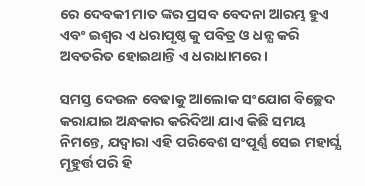ରେ ଦେବକୀ ମାତ ଙ୍କର ପ୍ରସବ ବେଦନା ଆରମ୍ଭ ହୁଏ ଏବଂ ଇଶ୍ବର ଏ ଧରାପୃଷ୍ଠ କୁ ପବିତ୍ର ଓ ଧନ୍ଯ କରି ଅବତରିତ ହୋଇଥାନ୍ତି ଏ ଧରାଧାମରେ ।

ସମସ୍ତ ଦେଉଳ ବେଢାକୁ ଆଲୋକ ସଂଯୋଗ ବିଚ୍ଛେଦ କରାଯାଇ ଅନ୍ଧକାର କରିଦିଆ ଯାଏ କିଛି ସମୟ ନିମନ୍ତେ, ଯଦ୍ବାରା ଏହି ପରିବେଶ ସଂପୂର୍ଣ୍ଣ ସେଇ ମହାର୍ଘ୍ଯ ମୂହୁର୍ତ୍ତ ପରି ହି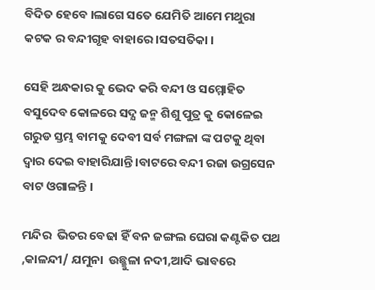ବିଦିତ ହେବେ ।ଲାଗେ ସତେ ଯେମିତି ଆମେ ମଥୁରା କଟକ ର ବନ୍ଦୀଗୃହ ବାହାରେ ।ସତସତିକା ।

ସେହି ଅନ୍ଧକାର କୁ ଭେଦ କରି ବନ୍ଦୀ ଓ ସମ୍ମୋହିତ  ବସୁଦେବ କୋଳରେ ସଦ୍ଯ ଜନ୍ମ ଶିଶୁ ପୁତ୍ର କୁ କୋଳେଇ ଗରୁଡ ସ୍ତମ୍ଭ ବାମକୁ ଦେବୀ ସର୍ବ ମଙ୍ଗଳା ଙ୍କ ପଟକୁ ଥିବା ଦ୍ବାର ଦେଇ ବାହାରିଯାନ୍ତି ।ବାଟରେ ବନ୍ଦୀ ରଜା ଉଗ୍ରସେନ ବାଟ ଓଗାଳନ୍ତି ।

ମନ୍ଦିର  ଭିତର ବେଢା ହିଁ ବନ ଜଙ୍ଗଲ ଘେରା କଣ୍ଟକିତ ପଥ ,କାଳନ୍ଦୀ/ ଯମୁନା  ଉଛ୍ଛୁଳା ନଦୀ,ଆଦି ଭାବରେ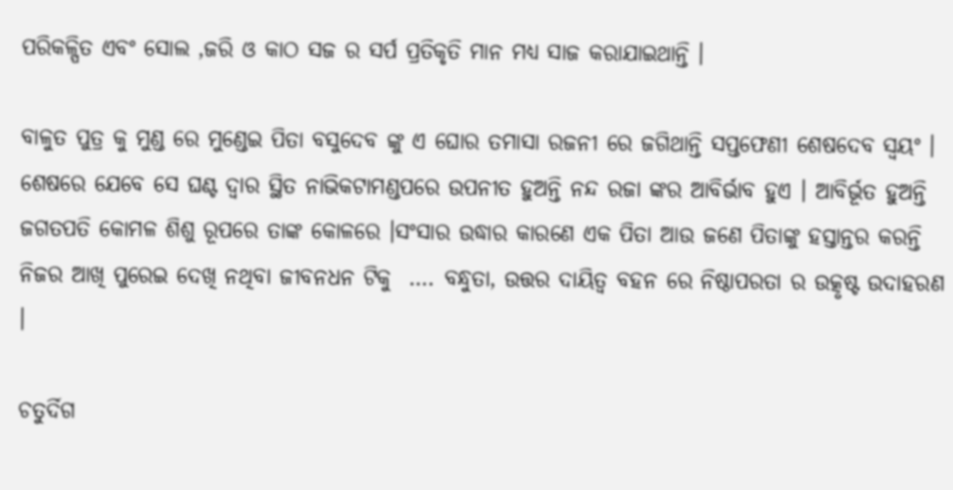ପରିକଳ୍ପିତ ଏବଂ ସୋଲ ,ଜରି ଓ କାଠ ସଜ ର ସର୍ପ ପ୍ରତିକୃତି ମାନ ମଧ୍ୟ ସାଜ କରାଯାଇଥାନ୍ତି ।

ବାଳୁତ ପୁତ୍ର କୁ ମୁଣ୍ଡ ରେ ମୁଣ୍ଡେଇ ପିତା ବସୁଦେବ ଙ୍କୁ ଏ ଘୋର ତମାସା ରଜନୀ ରେ ଜଗିଥାନ୍ତି ସପ୍ତଫେଣୀ ଶେଷଦେବ ସ୍ବୟଂ । ଶେଷରେ ଯେବେ ସେ ଘଣ୍ଟ ଦ୍ବାର ସ୍ଥିତ ନାଭିକଟାମଣ୍ଡପରେ ଉପନୀତ ହୁଅନ୍ତି ନନ୍ଦ ରଜା ଙ୍କର ଆବିର୍ଭାବ ହୁଏ । ଆବିର୍ଭୂତ ହୁଅନ୍ତି ଜଗତପତି କୋମଳ ଶିଶୁ ରୂପରେ ତାଙ୍କ କୋଳରେ ।ସଂସାର ଉଦ୍ଧାର କାରଣେ ଏକ ପିତା ଆଉ ଜଣେ ପିତାଙ୍କୁ ହସ୍ତାନ୍ତର କରନ୍ତି ନିଜର ଆଖି ପୁରେଇ ଦେଖି ନଥିବା ଜୀବନଧନ ଟିକୁ  …. ବନ୍ଧୁତା, ଉତ୍ତର ଦାୟିତ୍ଵ ବହନ ରେ ନିଷ୍ଠାପରତା ର ଉତ୍କୃଷ୍ଟ ଉଦାହରଣ ।

ଚତୁର୍ଦିଗ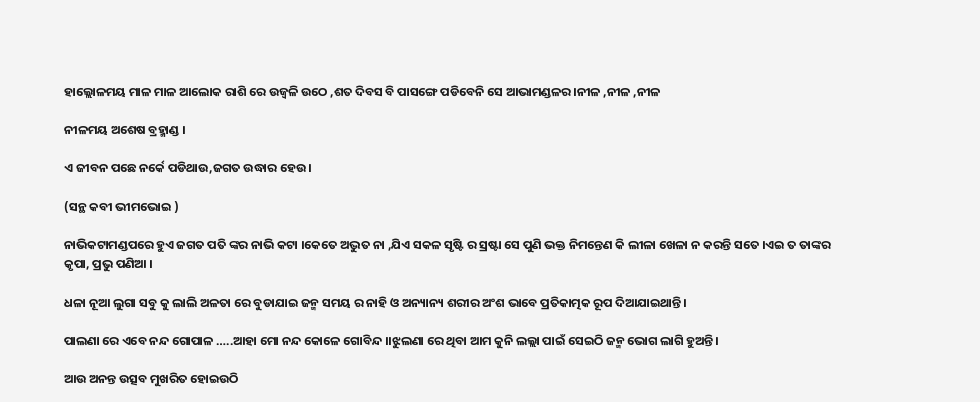ହାଲ୍ଲୋଳମୟ ମାଳ ମାଳ ଆଲୋକ ରାଶି ରେ ଉଜ୍ବଳି ଉଠେ ,ଶତ ଦିବସ ବି ପାସଙ୍ଗେ ପଡିବେନି ସେ ଆଭାମଣ୍ଡଳର ।ନୀଳ ,ନୀଳ ,ନୀଳ

ନୀଳମୟ ଅଶେଷ ବ୍ରହ୍ମାଣ୍ଡ ।

ଏ ଜୀବନ ପଛେ ନର୍କେ ପଡିଥାଉ,ଜଗତ ଉଦ୍ଧାର ହେଉ ।

(ସନ୍ଥ କବୀ ଭୀମଭୋଇ )

ନାଭିକଟାମଣ୍ଡପରେ ହୁଏ ଜଗତ ପତି ଙ୍କର ନାଭି କଟା ।କେତେ ଅଦ୍ଭୁତ ନା ,ଯିଏ ସକଳ ସୃଷ୍ଟି ର ସ୍ରଷ୍ଟା ସେ ପୁଣି ଭକ୍ତ ନିମନ୍ତେଣ କି ଲୀଳା ଖେଳା ନ କରନ୍ତି ସତେ ।ଏଇ ତ ତାଙ୍କର କୃପା, ପ୍ରଭୁ ପଣିଆ ।

ଧଳା ନୂଆ ଲୁଗା ସବୁ କୁ ଲାଲି ଅଳତା ରେ ବୁଡାଯାଇ ଜନ୍ମ ସମୟ ର ନାହି ଓ ଅନ୍ୟାନ୍ୟ ଶରୀର ଅଂଶ ଭାବେ ପ୍ରତିକାତ୍ମକ ରୂପ ଦିଆଯାଇଥାନ୍ତି ।

ପାଲଣା ରେ ଏବେ ନନ୍ଦ ଗୋପାଳ …..ଆହା ମୋ ନନ୍ଦ କୋଳେ ଗୋବିନ୍ଦ ।।ଝୁଲଣା ରେ ଥିବା ଆମ କୁନି ଲଲ୍ଲା ପାଇଁ ସେଇଠି ଜନ୍ମ ଭୋଗ ଲାଗି ହୁଅନ୍ତି ।

ଆଉ ଅନନ୍ତ ଉତ୍ସବ ମୁଖରିତ ହୋଇଉଠି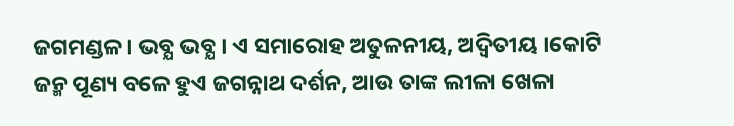ଜଗମଣ୍ଡଳ । ଭବ୍ଯ ଭବ୍ଯ । ଏ ସମାରୋହ ଅତୁଳନୀୟ, ଅଦ୍ବିତୀୟ ।କୋଟି ଜନ୍ମ ପୂଣ୍ୟ ବଳେ ହୁଏ ଜଗନ୍ନାଥ ଦର୍ଶନ, ଆଉ ତାଙ୍କ ଲୀଳା ଖେଳା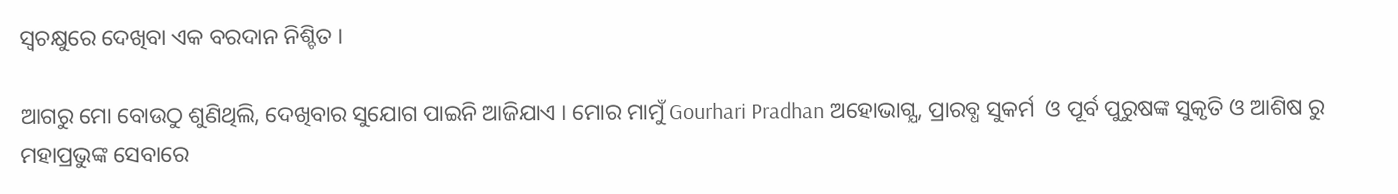ସ୍ବଚକ୍ଷୁରେ ଦେଖିବା ଏକ ବରଦାନ ନିଶ୍ଚିତ ।

ଆଗରୁ ମୋ ବୋଉଠୁ ଶୁଣିଥିଲି, ଦେଖିବାର ସୁଯୋଗ ପାଇନି ଆଜିଯାଏ । ମୋର ମାମୁଁ Gourhari Pradhan ଅହୋଭାଗ୍ଯ, ପ୍ରାରବ୍ଧ ସୁକର୍ମ  ଓ ପୂର୍ବ ପୁରୁଷଙ୍କ ସୁକୃତି ଓ ଆଶିଷ ରୁ ମହାପ୍ରଭୁଙ୍କ ସେବାରେ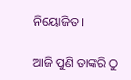ନିୟୋଜିତ ।

ଆଜି ପୁଣି ତାଙ୍କରି ଠୁ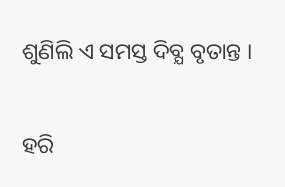ଶୁଣିଲି ଏ ସମସ୍ତ ଦିବ୍ଯ ବୃତାନ୍ତ ।

ହରି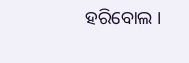ହରିବୋଲ ।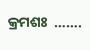କ୍ରମଶଃ  …….